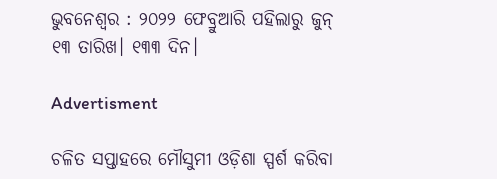ଭୁବନେଶ୍ବର : ୨୦୨୨ ଫେବ୍ରୁଆରି ପହିଲାରୁ ଜୁନ୍ ୧୩ ତାରିଖ। ୧୩୩ ଦିନ।

Advertisment

ଚଳିତ ସପ୍ତାହରେ ମୌସୁମୀ ଓଡ଼ିଶା ସ୍ପର୍ଶ କରିବା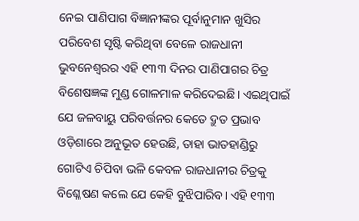ନେଇ ପାଣିପାଗ ବିଜ୍ଞାନୀଙ୍କର ପୂର୍ବାନୁମାନ ଖୁସିର ପରିବେଶ ସୃଷ୍ଟି କରିଥିବ‌ା ବେଳେ ରାଜଧାନୀ ଭୁବନେଶ୍ବରର ଏହି ୧୩୩ ଦିନର ପାଣିପାଗର ଚିତ୍ର ବିଶେଷଜ୍ଞଙ୍କ ମୁଣ୍ଡ ଗୋଳମାଳ କରିଦେଇଛି। ଏଇଥିପାଇଁ ଯେ ଜଳବାୟୁ ପରିବର୍ତ୍ତନର କେତେ ଦ୍ରୁତ ପ୍ରଭାବ ଓଡ଼ିଶାରେ ଅନୁଭୂତ ହେଉଛି, ତାହା ଭାତହାଣ୍ଡିରୁ ଗୋଟିଏ ଚିପିବା ଭଳି କେବଳ ରାଜଧାନୀର ଚିତ୍ରକୁ ବିଶ୍ଳେଷଣ କଲେ ଯେ କେହି ବୁଝିପାରିବ। ଏହି ୧୩୩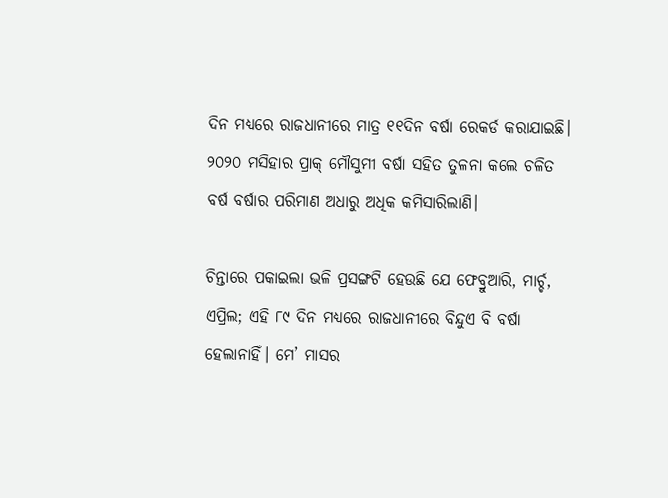ଦିନ ମଧ୍ୟରେ ରାଜଧାନୀରେ ମାତ୍ର ୧୧ଦିନ ବର୍ଷା ରେକର୍ଡ କରାଯାଇଛି। ୨୦୨୦ ମସିହାର ପ୍ରାକ୍ ମୌସୁମୀ ବର୍ଷା ସହିତ ତୁଳନା କଲେ ଚଳିତ ବର୍ଷ ବର୍ଷାର ପରିମାଣ ଅଧାରୁ ଅଧିକ କମିସାରିଲାଣି।

ଚିନ୍ତାରେ ପକାଇଲା ଭଳି ପ୍ରସଙ୍ଗଟି ହେଉଛି ଯେ ଫେବ୍ରୁଆରି, ମାର୍ଚ୍ଚ, ଏପ୍ରିଲ; ଏହି ୮୯ ଦିନ ମଧ୍ୟରେ ରାଜଧାନୀରେ ବିନ୍ଦୁଏ ବି ବର୍ଷା ହେଲାନାହିଁ। ମେ’ ମାସର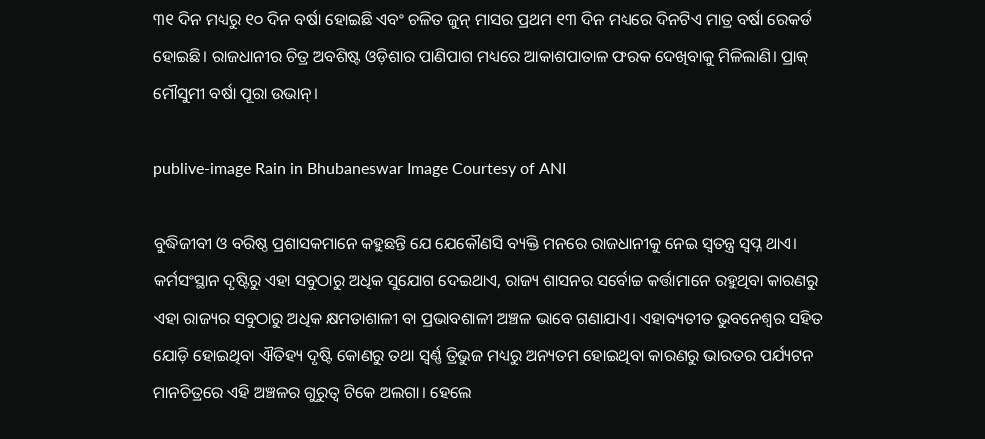୩୧ ଦିନ ମଧ୍ୟରୁ ୧୦ ଦିନ ବର୍ଷା ହୋଇଛି ଏବଂ ଚଳିତ ଜୁନ୍ ମାସର ପ୍ରଥମ ୧୩ ଦିନ ମଧ୍ୟରେ ଦିନଟିଏ ମାତ୍ର ବର୍ଷା ରେକର୍ଡ ହୋଇଛି। ରାଜଧାନୀର ଚିତ୍ର ଅବଶିଷ୍ଟ ଓଡ଼ିଶାର ପାଣିପାଗ ମଧ୍ୟରେ ଆକାଶପାତାଳ ଫରକ ଦେଖିବାକୁ ମିଳିଲାଣି। ପ୍ରାକ୍ ମୌସୁମୀ ବର୍ଷା ପୂରା ଉଭାନ୍।

publive-image Rain in Bhubaneswar Image Courtesy of ANI

ବୁଦ୍ଧିଜୀବୀ ଓ ବରିଷ୍ଠ ପ୍ରଶାସକମାନେ କହୁଛନ୍ତି ଯେ ଯେକୌଣସି ବ୍ୟକ୍ତି ମନରେ ରାଜଧାନୀକୁ ନେଇ ସ୍ବତନ୍ତ୍ର ସ୍ବପ୍ନ ଥାଏ। କର୍ମସଂସ୍ଥାନ ଦୃଷ୍ଟିରୁ ଏହା ସବୁଠାରୁ ଅଧିକ ସୁଯୋଗ ଦେଇଥାଏ, ରାଜ୍ୟ ଶାସନର ସର୍ବୋଚ୍ଚ କର୍ତ୍ତାମାନେ ରହୁଥିବା କାରଣରୁ ଏହା ରାଜ୍ୟର ସବୁଠାରୁ ଅଧିକ କ୍ଷମତାଶାଳୀ ବା ପ୍ରଭାବଶାଳୀ ଅଞ୍ଚଳ ଭାବେ ଗଣାଯାଏ। ଏହାବ୍ୟତୀତ ଭୁବନେଶ୍ବର ସହିତ ଯୋଡ଼ି ହୋଇଥିବା ଐତିହ୍ୟ ଦୃଷ୍ଟି କୋଣରୁ ତଥା ସ୍ବର୍ଣ୍ଣ ତ୍ରିଭୁଜ ମଧ୍ୟରୁ ଅନ୍ୟତମ ହୋଇଥିବା କାରଣରୁ ଭାରତର ପର୍ଯ୍ୟଟନ ମାନଚିତ୍ରରେ ଏହି ଅଞ୍ଚଳର ଗୁରୁତ୍ବ ଟିକେ ଅଲଗା। ହେଲେ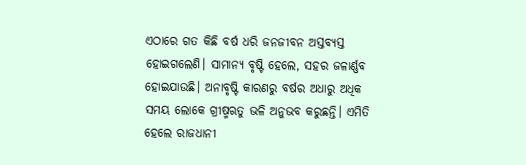ଏଠାରେ ଗତ କିଛି ବର୍ଷ ଧରି ଜନଜୀବନ ଅସ୍ତବ୍ୟସ୍ତ ହୋଇଗଲେଣି। ସାମାନ୍ୟ ବୃଷ୍ଟି ହେଲେ, ସହର ଜଳାର୍ଣ୍ଣବ ହୋଇଯାଉଛି। ଅନାବୃଷ୍ଟି କାରଣରୁ ବର୍ଷର ଅଧାରୁ ଅଧିକ ସମୟ ଲୋକେ ଗ୍ରୀଷ୍ମଋତୁ ଭଳି ଅନୁଭବ କରୁଛନ୍ତି। ଏମିତି ହେଲେ ରାଜଧାନୀ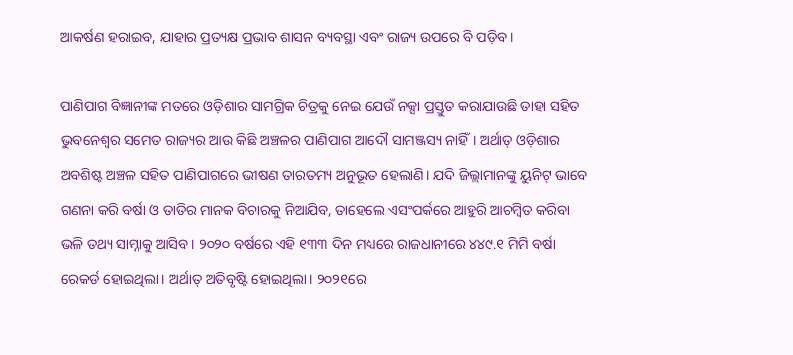ଆକର୍ଷଣ ହରାଇବ, ଯାହାର ପ୍ରତ୍ୟକ୍ଷ ପ୍ରଭାବ ଶାସନ ବ୍ୟବସ୍ଥା ଏବଂ ରାଜ୍ୟ ଉପରେ ବି ପଡ଼ିବ।

ପାଣିପାଗ ବିଜ୍ଞାନୀଙ୍କ ମତରେ ଓଡ଼ିଶାର ସାମଗ୍ରିକ ଚିତ୍ରକୁ ନେଇ ଯେଉଁ ନକ୍ସା ପ୍ରସ୍ତୁତ କରାଯାଉଛି ତାହା ସହିତ ଭୁବନେଶ୍ବର ସମେତ ରାଜ୍ୟର ଆଉ କିଛି ଅଞ୍ଚଳର ପାଣିପାଗ ଆଦୌ ସାମଞ୍ଜସ୍ୟ ନାହିଁ। ଅର୍ଥାତ୍ ଓଡ଼ିଶାର ଅବଶିଷ୍ଟ ଅଞ୍ଚଳ ସହିତ ପାଣିପାଗରେ ଭୀଷଣ ତାରତମ୍ୟ ଅନୁଭୂତ ହେଲାଣି। ଯଦି ଜିଲ୍ଲାମାନଙ୍କୁ ୟୁନିଟ୍ ଭାବେ ଗଣନା କରି ବର୍ଷା ଓ ତାତିର ମାନକ ବିଚାରକୁ ନିଆଯିବ, ତାହେଲେ ଏସଂପର୍କରେ ଆହୁରି ଆଚମ୍ବିତ କରିବା ଭଳି ତଥ୍ୟ ସାମ୍ନାକୁ ଆସିବ। ୨୦୨୦ ବର୍ଷରେ ଏହି ୧୩୩ ଦିନ ମଧ୍ୟରେ ରାଜଧାନୀରେ ୪୪୯.୧ ମିମି ବର୍ଷା ରେକର୍ଡ ହୋଇଥିଲା। ଅର୍ଥାତ୍ ଅତିବୃଷ୍ଟି ହୋଇଥିଲା। ୨୦୨୧ରେ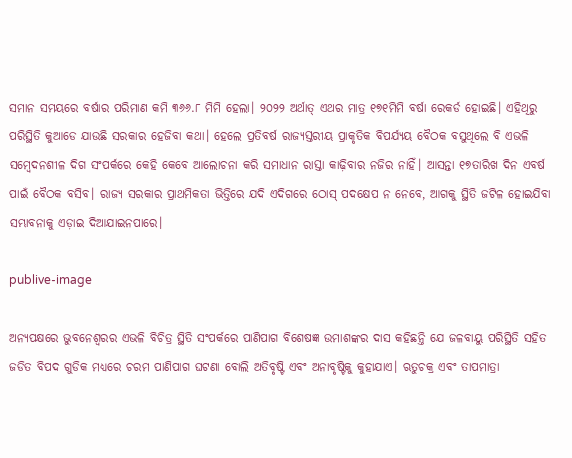ସମାନ ସମୟରେ ବର୍ଷାର ପରିମାଣ କମି ୩୬୬.୮ ମିମି ହେଲା। ୨୦୨୨ ଅର୍ଥାତ୍ ଏଥର ମାତ୍ର ୧୭୧ମିମି ବର୍ଷା ରେକର୍ଡ ହୋଇଛି। ଏହିଥିରୁ ପରିସ୍ଥିତି କୁଆଡେ ଯାଉଛି ସରକାର ହେଜିବା କଥା। ହେଲେ ପ୍ରତିବର୍ଷ ରାଜ୍ୟସ୍ତରୀୟ ପ୍ରାକୃତିକ ବିପର୍ଯ୍ୟୟ ବୈଠକ ବସୁଥିଲେ ବି ଏଭଳି ସମ୍ବେଦନଶୀଳ ଦିଗ ସଂପର୍କରେ କେହି କେବେ ଆଲୋଚନା କରି ସମାଧାନ ରାସ୍ତା କାଢ଼ିବାର ନଜିର ନାହିଁ। ଆସନ୍ତା ୧୭ତାରିଖ ଦିନ ଏବର୍ଷ ପାଇଁ ବୈଠକ ବସିବ। ରାଜ୍ୟ ସରକାର ପ୍ରାଥମିକତା ଭିତ୍ତିରେ ଯଦି ଏଦିଗରେ ଠୋସ୍ ପଦକ୍ଷେପ ନ ନେବେ, ଆଗକୁ ସ୍ଥିତି ଜଟିଳ ହୋଇଯିବା ସମ୍ଭାବନାକୁ ଏଡ଼ାଇ ଦିଆଯାଇନପାରେ।

publive-image

ଅନ୍ୟପକ୍ଷରେ ଭୁବନେଶ୍ବରର ଏଭଳି ବିଚିତ୍ର ସ୍ଥିତି ସଂପର୍କରେ ପାଣିପାଗ ବିଶେଷଜ୍ଞ ଉମାଶଙ୍କର ଦାସ କହିଛନ୍ତି ଯେ ଜଳବାୟୁ ପରିସ୍ଥିତି ସହିତ ଜଡିତ ବିପଦ ଗୁଡିକ ମଧ୍ୟରେ ଚରମ ପାଣିପାଗ ଘଟଣା ବୋଲି ଅତିବୃଷ୍ଟି ଏବଂ ଅନାବୃଷ୍ଟିକୁ କୁହାଯାଏ। ଋତୁଚକ୍ର ଏବଂ ତାପମାତ୍ରା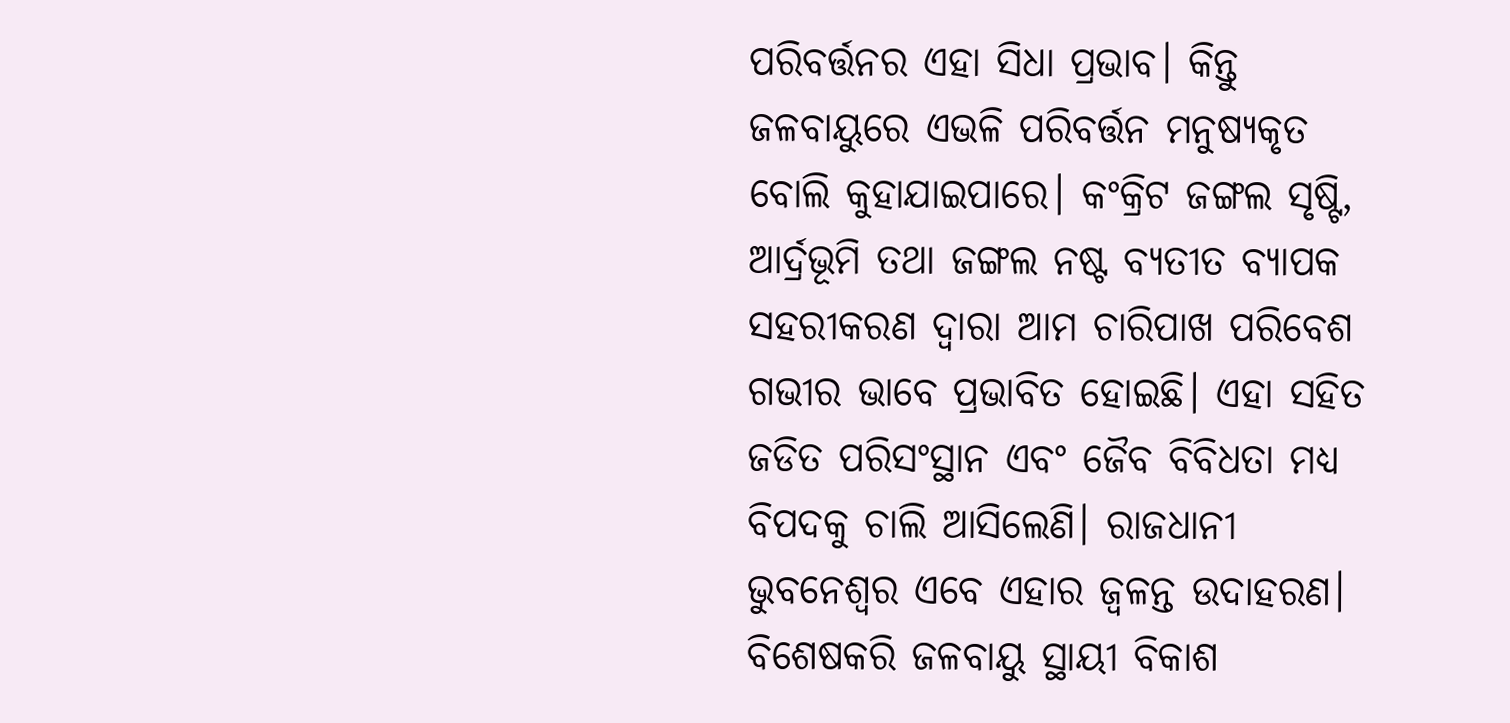ପରିବର୍ତ୍ତନର ଏହା ସିଧା ପ୍ରଭାବ। କିନ୍ତୁ ଜଳବାୟୁରେ ଏଭଳି ପରିବର୍ତ୍ତନ ମନୁଷ୍ୟକୃତ ବୋଲି କୁହାଯାଇପାରେ। କଂକ୍ରିଟ ଜଙ୍ଗଲ ସୃଷ୍ଟି, ଆର୍ଦ୍ରଭୂମି ତଥା ଜଙ୍ଗଲ ନଷ୍ଟ ବ୍ୟତୀତ ବ୍ୟାପକ ସହରୀକରଣ ଦ୍ୱାରା ଆମ ଚାରିପାଖ ପରିବେଶ ଗଭୀର ଭାବେ ପ୍ରଭାବିତ ହୋଇଛି। ଏହା ସହିତ ଜଡିତ ପରିସଂସ୍ଥାନ ଏବଂ ଜୈବ ବିବିଧତା ମଧ୍ୟ ବିପଦକୁ ଚାଲି ଆସିଲେଣି। ରାଜଧାନୀ ଭୁବନେଶ୍ବର ଏବେ ଏହାର ଜ୍ବଳନ୍ତ ଉଦାହରଣ। ବିଶେଷକରି ଜଳବାୟୁ ସ୍ଥାୟୀ ବିକାଶ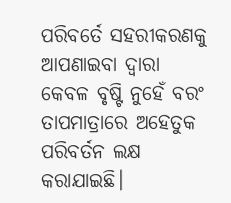ପରିବର୍ତେ ସହରୀକରଣକୁ ଆପଣାଇବା ଦ୍ୱାରା କେବଳ ବୃଷ୍ଟି ନୁହେଁ ବରଂ ତାପମାତ୍ରାରେ ଅହେତୁକ ପରିବର୍ତନ ଲକ୍ଷ କରାଯାଇଛି।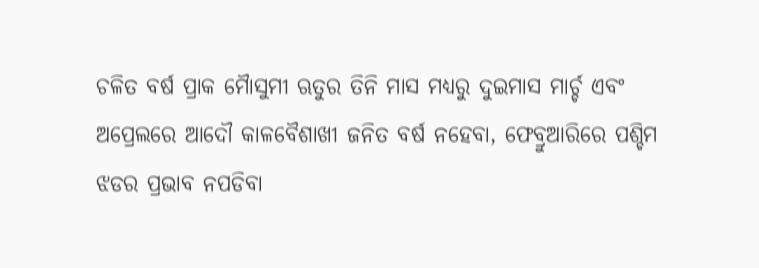ଚଳିତ ବର୍ଷ ପ୍ରାକ ମୋୖସୁମୀ ଋତୁର ତିନି ମାସ ମଧ୍ୟରୁ ଦୁଇମାସ ମାର୍ଚ୍ଚ ଏବଂ ଅପ୍ରେଲରେ ଆଦୌ କାଳବୈଶାଖୀ ଜନିତ ବର୍ଷ ନହେବା, ଫେବ୍ରୁଆରିରେ ପଶ୍ଚିମ ଝଡର ପ୍ରଭାବ ନପଡିବା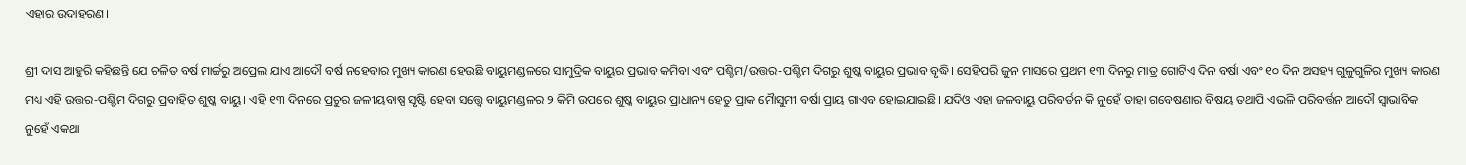ଏହାର ଉଦାହରଣ।

ଶ୍ରୀ ଦାସ ଆହୁରି କହିଛନ୍ତି ଯେ ଚଳିତ ବର୍ଷ ମାର୍ଚ୍ଚରୁ ଅପ୍ରେଲ ଯାଏ ଆଦୌ ବର୍ଷ ନହେବାର ମୁଖ୍ୟ କାରଣ ହେଉଛି ବାୟୁମଣ୍ଡଳରେ ସାମୁଦ୍ରିକ ବାୟୁର ପ୍ରଭାବ କମିବା ଏବଂ ପଶ୍ଚିମ/ଉତ୍ତର-ପଶ୍ଚିମ ଦିଗରୁ ଶୁଷ୍କ ବାୟୁର ପ୍ରଭାବ ବୃଦ୍ଧି। ସେହିପରି ଜୁନ ମାସରେ ପ୍ରଥମ ୧୩ ଦିନରୁ ମାତ୍ର ଗୋଟିଏ ଦିନ ବର୍ଷା ଏବଂ ୧୦ ଦିନ ଅସହ୍ୟ ଗୁଳୁଗୁଳିର ମୁଖ୍ୟ କାରଣ ମଧ୍ୟ ଏହି ଉତ୍ତର-ପଶ୍ଚିମ ଦିଗରୁ ପ୍ରବାହିତ ଶୁଷ୍କ ବାୟୁ। ଏହି ୧୩ ଦିନରେ ପ୍ରଚୁର ଜଳୀୟବାଷ୍ପ ସୃଷ୍ଟି ହେବା ସତ୍ତ୍ବେ ବାୟୁମଣ୍ଡଳର ୨ କିମି ଉପରେ ଶୁଷ୍କ ବାୟୁର ପ୍ରାଧାନ୍ୟ ହେତୁ ପ୍ରାକ ମୋୖସୁମୀ ବର୍ଷା ପ୍ରାୟ ଗାଏବ ହୋଇଯାଇଛି। ଯଦିଓ ଏହା ଜଳବାୟୁ ପରିବର୍ତନ କି ନୁହେଁ ତାହା ଗବେଷଣାର ବିଷୟ ତଥାପି ଏଭଳି ପରିବର୍ତ୍ତନ ଆଦୌ ସ୍ୱାଭାବିକ ନୁହେଁ ଏକଥା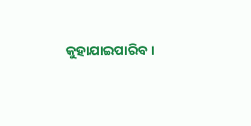କୁହାଯାଇପାରିବ।